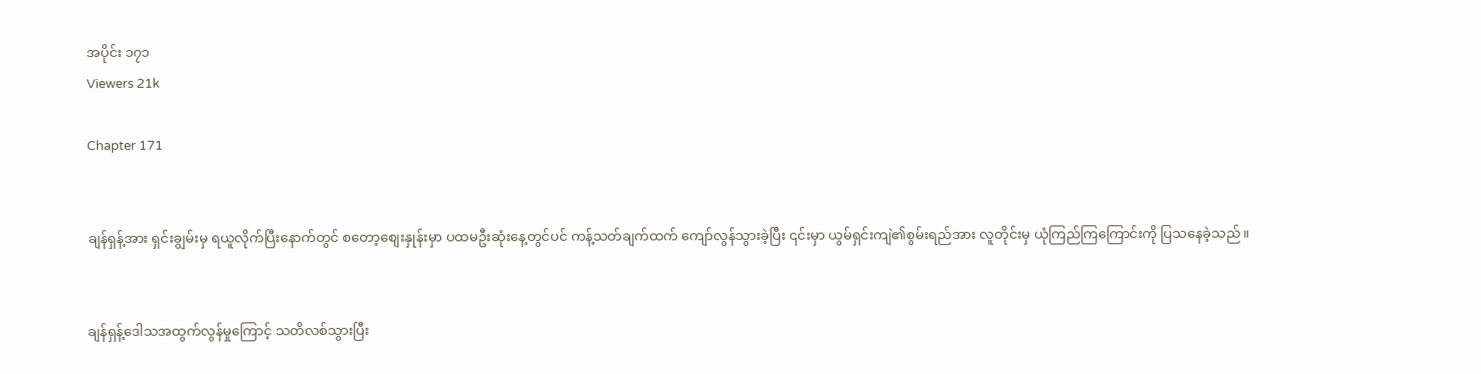အပိုင်း ၁၇၁
Viewers 21k

Chapter 171


ချန်ရှန့်အား ရှင်းချွမ်းမှ ရယူလိုက်ပြီးနောက်တွင် စတော့စျေးနှုန်းမှာ ပထမဦးဆုံးနေ့တွင်ပင် ကန့်သတ်ချက်ထက် ကျော်လွန်သွားခဲ့ပြီး ၎င်းမှာ ယွမ်ရှင်းကျဲ၏စွမ်းရည်အား လူတိုင်းမှ ယုံကြည်ကြကြောင်းကို ပြသနေခဲ့သည်။


ချန်ရှန့်ဒေါသအထွက်လွန်မှုကြောင့် သတိလစ်သွားပြီး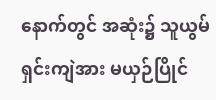နောက်တွင် အဆုံး၌ သူယွမ်ရှင်းကျဲအား မယှဉ်ပြိုင်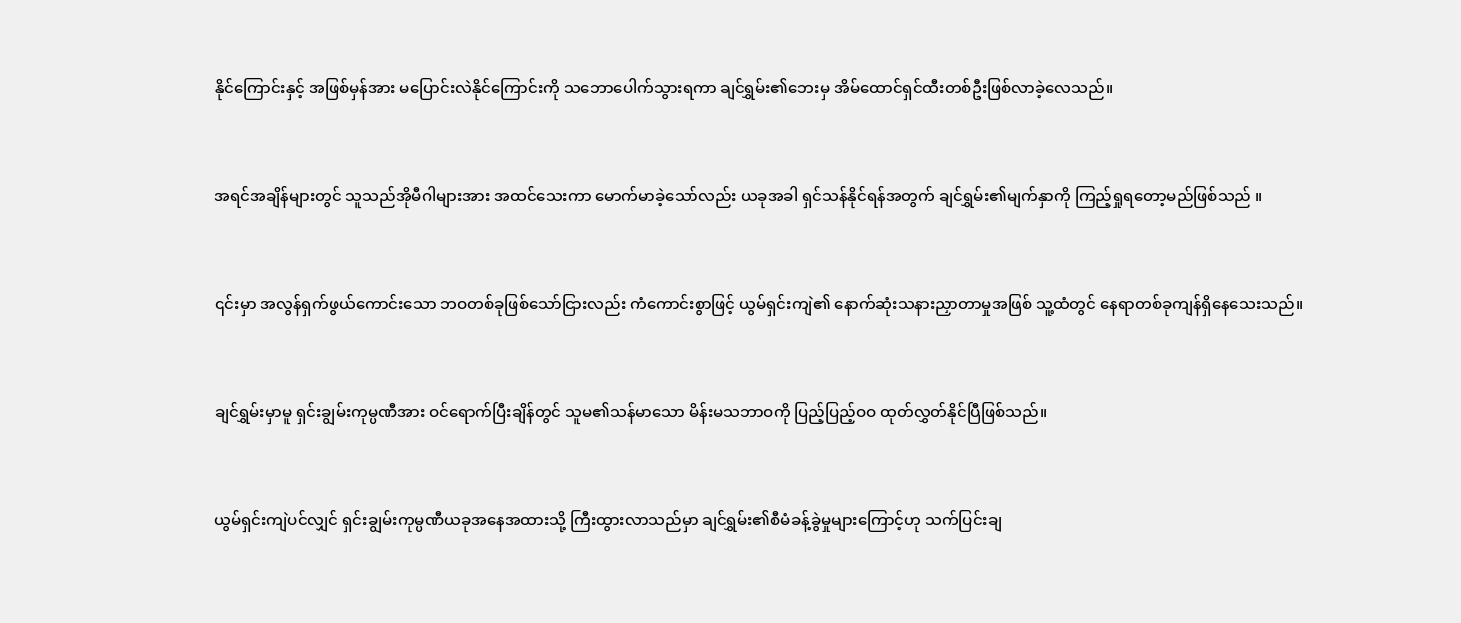နိုင်ကြောင်းနှင့် အဖြစ်မှန်အား မပြောင်းလဲနိုင်ကြောင်းကို သဘောပေါက်သွားရကာ ချင်ရွှမ်း၏ဘေးမှ အိမ်ထောင်ရှင်ထီးတစ်ဦးဖြစ်လာခဲ့လေသည်။


အရင်အချိန်များတွင် သူသည်အိုမီဂါများအား အထင်သေးကာ မောက်မာခဲ့သော်လည်း ယခုအခါ ရှင်သန်နိုင်ရန်အတွက် ချင်ရွှမ်း၏မျက်နှာကို ကြည့်ရှုရတော့မည်ဖြစ်သည် ။


၎င်းမှာ အလွန်ရှက်‌ဖွယ်ကောင်းသော ဘဝတစ်ခုဖြစ်သော်ငြားလည်း ကံကောင်းစွာဖြင့် ယွမ်ရှင်းကျဲ၏ နောက်ဆုံးသနားညှာတာမှုအဖြစ် သူ့ထံတွင် နေရာတစ်ခုကျန်ရှိနေသေးသည်။


ချင်ရွှမ်းမှာမူ ရှင်းချွမ်းကုမ္ပဏီအား ဝင်ရောက်ပြီးချိန်တွင် သူမ၏သန်မာသော မိန်းမသဘာဝကို ပြည့်ပြည့်ဝဝ ထုတ်လွှတ်နိုင်ပြီဖြစ်သည်။


ယွမ်ရှင်းကျဲပင်လျှင် ရှင်းချွမ်းကုမ္ပဏီယခုအနေအထားသို့ ကြီးထွားလာသည်မှာ ချင်ရွှမ်း၏စီမံခန့်ခွဲမှုများကြောင့်ဟု သက်ပြင်းချ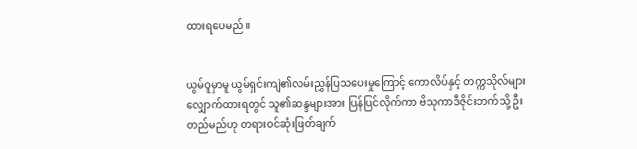ထားရပေမည်။


ယွမ်ဝူမှာမူ ယွမ်ရှင်းကျဲ၏လမ်းညွှန်ပြသပေးမှုကြောင့် ကောလိပ်နှင့် တက္ကသိုလ်များလျှောက်ထားရတွင် သူ၏ဆန္ဒများအား ပြန်ပြင်လိုက်ကာ ဗိသုကာဒီဇိုင်းဘက်သို့ ဦးတည်မည်ဟု တရားဝင်ဆုံးဖြတ်ချက်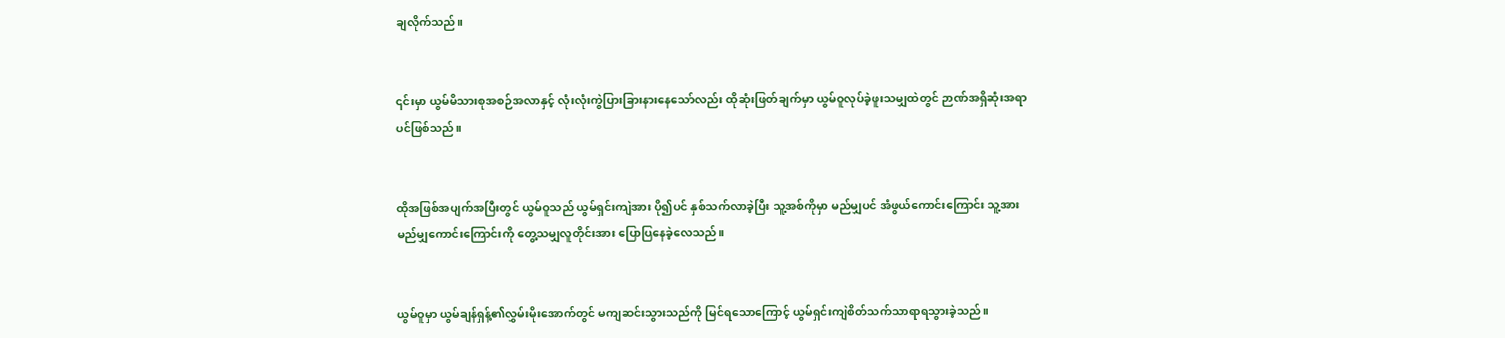ချလိုက်သည်။


၎င်းမှာ ယွမ်မိသားစုအစဉ်အလာနှင့် လုံးလုံးကွဲပြားခြားနားနေသော်လည်း ထိုဆုံးဖြတ်ချက်မှာ ယွမ်ဝူလုပ်ခဲ့ဖူးသမျှထဲတွင် ဉာဏ်အရှိဆုံးအရာပင်ဖြစ်သည်။


ထိုအဖြစ်အပျက်အပြီးတွင် ယွမ်ဝူသည် ယွမ်ရှင်းကျဲအား ပို၍ပင် နှစ်သက်လာခဲ့ပြီး သူ့အစ်ကိုမှာ မည်မျှပင် အံဖွယ်ကောင်းကြောင်း သူ့အား မည်မျှကောင်းကြောင်းကို တွေ့သမျှလူတိုင်းအား ပြော‌ပြနေခဲ့လေသည်။


ယွမ်ဝူမှာ ယွမ်ချန်ရှန့်၏လွှမ်းမိုးအောက်တွင် မကျဆင်းသွားသည်ကို မြင်ရသောကြောင့် ယွမ်ရှင်းကျဲစိတ်သက်သာရာရသွားခဲ့သည်။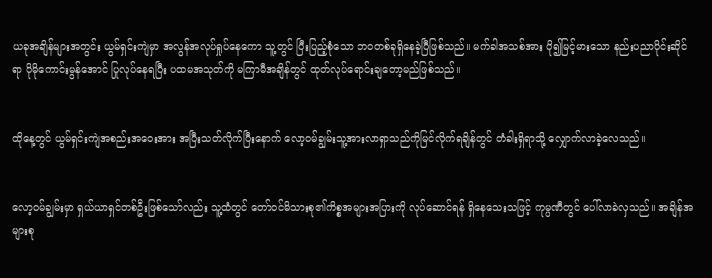ယခုအချိန်များအတွင်း ယွမ်ရှင်းကျဲမှာ အလွန်အလုပ်ရှုပ်နေကော သူ့တွင် ပြီးပြည့်စုံသော ဘဝတစ်ခုရှိနေခဲ့ပြီဖြစ်သည်။ မက်ခါအသစ်အား ပို၍မြင့်မားသော နည်းပညာပိုင်းဆိုင်ရာ ပိုမိုကောင်းမွန်အောင် ပြုလုပ်နေရပြီး ပထမအသုတ်ကို မကြာမီအချိန်တွင် ထုတ်လုပ်ရောင်းချတော့မည်ဖြစ်သည်။


ထိုနေ့တွင် ယွမ်ရှင်းကျဲအစည်းအဝေးအား အပြီးသတ်လိုက်ပြီးနောက် လော့ဝမ်ချွမ်းသူ့အားလာရှာသည်ကိုမြင်လိုက်ရချိန်တွင် တံခါးရှိရာသို့ လျှောက်လာခဲ့လေသည်။


လော့ဝမ်ချွမ်းမှာ ရှယ်ယာရှင်တစ်ဦးဖြစ်သော်လည်း သူ့ထံတွင် တော်ဝင်မိသားစု၏ကိစ္စအများအပြားကို လုပ်ဆောင်ရန် ရှိနေသေးသဖြင့် ကုမ္ပဏီတွင် ပေါ်လာခဲလှသည်။ အချိန်အများစု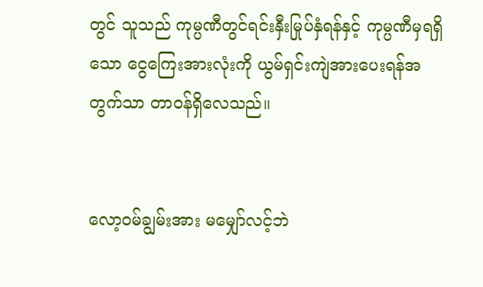တွင် သူသည် ကုမ္ပဏီတွင်ရင်းနှီးမြုပ်နှံရန်နှင့် ကုမ္ပဏီမှရရှိသော ငွေကြေးအားလုံးကို ယွမ်ရှင်းကျဲအားပေးရန်အတွက်သာ တာဝန်ရှိလေသည်။


လော့ဝမ်ချွမ်းအား မမျှော်လင့်ဘဲ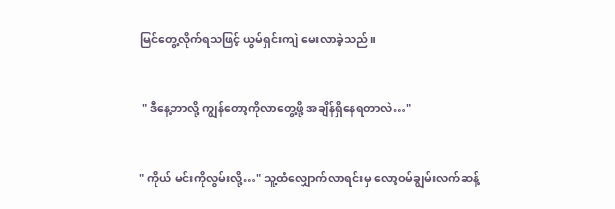မြင်တွေ့လိုက်ရသဖြင့် ယွမ်ရှင်းကျဲ မေးလာခဲ့သည်။


 " ဒီနေ့ဘာလို့ ကျွန်တော့ကိုလာတွေ့ဖို့ အချိန်ရှိနေရတာလဲ…"


" ကိုယ် မင်းကိုလွမ်းလို့…" သူ့ထံလျှောက်လာရင်းမှ လော့ဝမ်ချွမ်းလက်ဆန့်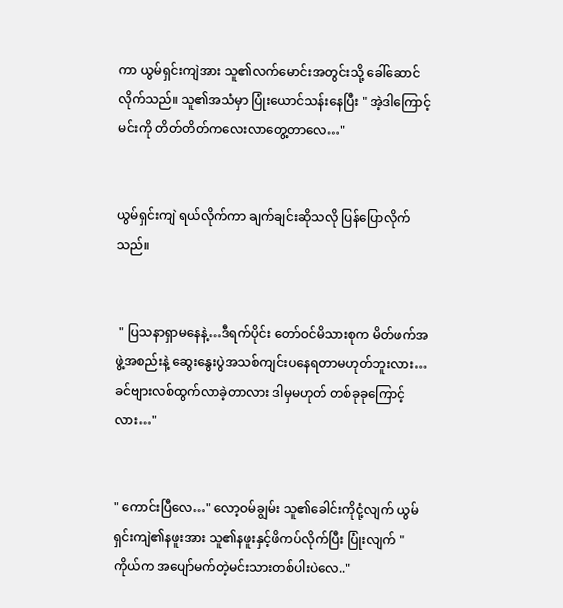ကာ ယွမ်ရှင်းကျဲအား သူ၏လက်မောင်းအတွင်းသို့ ခေါ်ဆောင်လိုက်သည်။ သူ၏အသံမှာ ပြုံးယောင်သန်းနေပြီး " အဲ့ဒါကြောင့် မင်းကို တိတ်တိတ်ကလေးလာတွေ့တာလေ…"


ယွမ်ရှင်းကျဲ ရယ်လိုက်ကာ ချက်ချင်းဆိုသလို ပြန်ပြောလိုက်သည်။


 " ပြသနာရှာမနေနဲ့…ဒီရက်ပိုင်း တော်ဝင်မိသားစုက မိတ်ဖက်အဖွဲ့အစည်းနဲ့ ဆွေးနွေးပွဲအသစ်ကျင်းပနေရတာမဟုတ်ဘူးလား…ခင်ဗျားလစ်ထွက်လာခဲ့တာလား ဒါမှမဟုတ် တစ်ခုခုကြောင့်လား…"


" ကောင်းပြီလေ…" လော့ဝမ်ချွမ်း သူ၏ခေါင်းကိုငုံ့လျက် ယွမ်ရှင်းကျဲ၏နဖူးအား သူ၏နဖူးနှင့်ဖိကပ်လိုက်ပြီး ပြုံးလျက် " ကိုယ်က အပျော်မက်တဲ့မင်းသားတစ်ပါးပဲလေ.."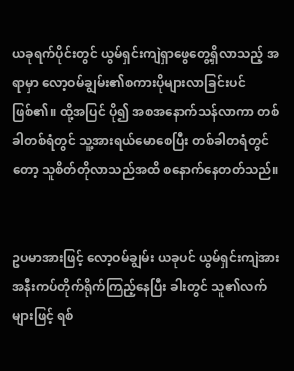ယခုရက်ပိုင်းတွင် ယွမ်ရှင်းကျဲရှာဖွေတွေ့ရှိလာသည့် အရာမှာ လော့ဝမ်ချွမ်း၏စကားပိုများလာခြင်းပင်ဖြစ်၏။ ထို့အပြင် ပို၍ အစအနောက်သန်လာကာ တစ်ခါတစ်ရံတွင် သူ့အားရယ်မောစေပြီး တစ်ခါတရံတွင်တော့ သူစိတ်တိုလာသည်အထိ စနောက်နေတတ်သည်။


ဥပမာအားဖြင့် လော့ဝမ်ချွမ်း ယခုပင် ယွမ်ရှင်းကျဲအား အနီးကပ်တိုက်ရိုက်ကြည့်နေပြီး ခါးတွင် သူ၏လက်များဖြင့် ရစ်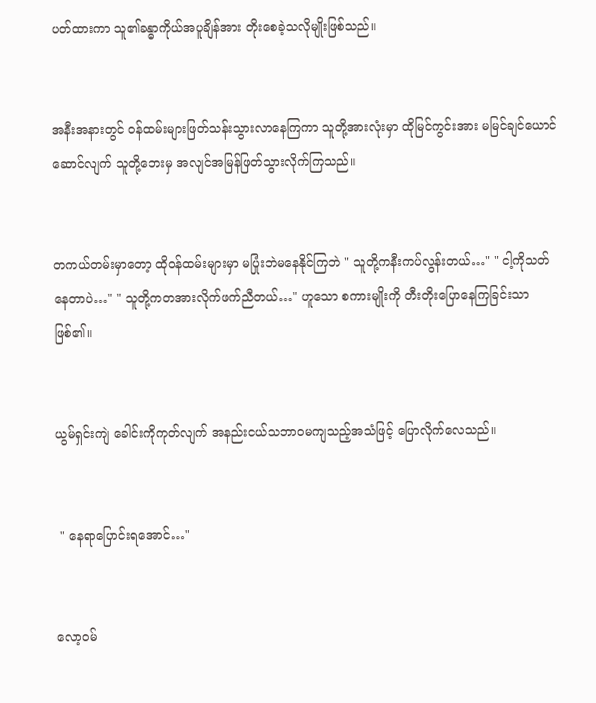ပတ်ထားကာ သူ၏ခန္ဓာကိုယ်အပူချိန်အား တိုးစေခဲ့သလိုမျိုးဖြစ်သည်။


အနီးအနားတွင် ဝန်ထမ်းများဖြတ်သန်းသွားလာနေကြကာ သူတို့အားလုံးမှာ ထိုမြင်ကွင်းအား မမြင်ချင်ယောင်ဆောင်လျက် သူတို့ဘေးမှ အလျင်အမြန်ဖြတ်သွားလိုက်ကြသည်။


တကယ်တမ်းမှာတော့ ထိုဝန်ထမ်းများမှာ မပြုံးဘဲမနေနိုင်ကြဘဲ " သူတို့ကနီးကပ်လွန်းတယ်…" " ငါ့ကိုသတ်နေတာပဲ…" " သူတို့ကတအားလိုက်ဖက်ညီတယ်…" ဟူသော စကားမျိုးကို တီးတိုးပြောနေကြခြင်းသာဖြစ်၏။


ယွမ်ရှင်းကျဲ ခေါင်းကိုကုတ်လျက် အနည်းငယ်သဘာဝမကျသည့်အသံဖြင့် ပြောလိုက်လေသည်။


 " နေရာပြောင်းရအောင်…"


လော့ဝမ်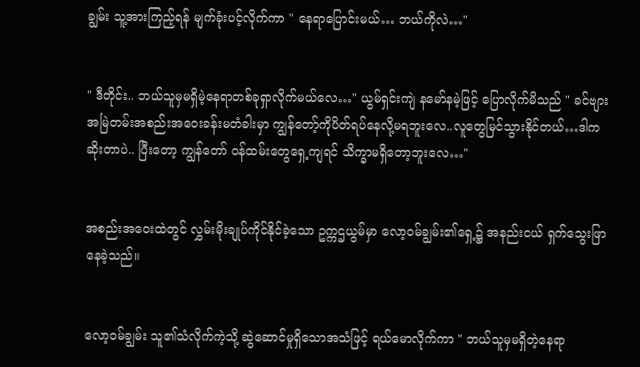ချွမ်း သူ့အားကြည့်ရန် မျက်ခုံးပင့်လိုက်ကာ " နေရာပြောင်းမယ်… ဘယ်ကိုလဲ…"


" ဒီတိုင်း.. ဘယ်သူမှမရှိမဲ့နေရာတစ်ခုရှာလိုက်မယ်လေ…" ယွမ်ရှင်းကျဲ နမော်နမဲ့ဖြင့် ပြောလိုက်မိသည် " ခင်ဗျားအမြဲတမ်းအစည်းအဝေးခန်းမတံခါးမှာ ကျွန်တော့်ကိုပိတ်ရပ်နေလို့မရဘူးလေ..လူတွေမြင်သွားနိုင်တယ်…ဒါကဆိုးတာပဲ.. ပြီးတော့ ကျွန်တော် ဝန်ထမ်းတွေရှေ့ကျရင် သိက္ခာမရှိတော့ဘူးလေ…"


အစည်းအဝေးထဲတွင် လွှမ်းမိုးချုပ်ကိုင်နိုင်ခဲ့သော ဥက္ကဌယွမ်မှာ လော့ဝမ်ချွမ်း၏ရှေ့၌ အနည်းငယ် ရှက်သွေးဖြာနေခဲ့သည်။


လော့ဝမ်ချွမ်း သူ၏သံလိုက်ကဲ့သို့ ဆွဲဆောင်မှုရှိသောအသံဖြင့် ရယ်မောလိုက်ကာ " ဘယ်သူမှမရှိတဲ့နေရာ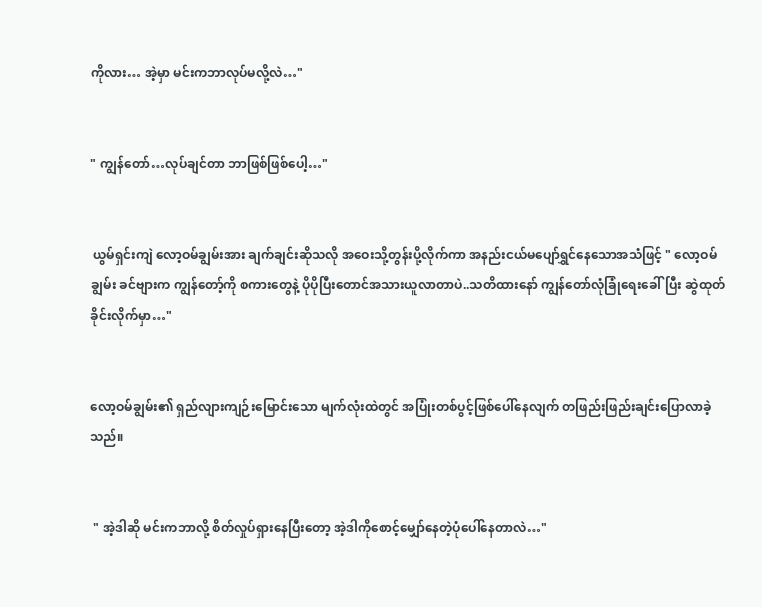ကိုလား… အဲ့မှာ မင်းကဘာလုပ်မလို့လဲ…"


" ကျွန်တော်…လုပ်ချင်တာ ဘာဖြစ်ဖြစ်ပေါ့…"


 ယွမ်ရှင်းကျဲ လော့ဝမ်ချွမ်းအား ချက်ချင်းဆိုသလို အဝေးသို့တွန်းပို့လိုက်ကာ အနည်းငယ်မပျော်ရွှင်နေသောအသံဖြင့် " လော့ဝမ်ချွမ်း ခင်ဗျားက ကျွန်တော့်ကို စကားတွေနဲ့ ပိုပိုပြီးတောင်အသားယူလာတာပဲ..သတိထားနော် ကျွန်တော်လုံခြုံရေးခေါ်ပြီး ဆွဲထုတ်ခိုင်းလိုက်မှာ…"


လော့ဝမ်ချွမ်း၏ ရှည်လျားကျဉ်းမြောင်းသော မျက်လုံးထဲတွင် အပြုံးတစ်ပွင့်ဖြစ်ပေါ်နေလျက် တဖြည်းဖြည်းချင်းပြောလာခဲ့သည်။


 " အဲ့ဒါဆို မင်းကဘာလို့ စိတ်လှုပ်ရှားနေပြီးတော့ အဲ့ဒါကိုစောင့်မျှော်နေတဲ့ပုံပေါ်နေတာလဲ…"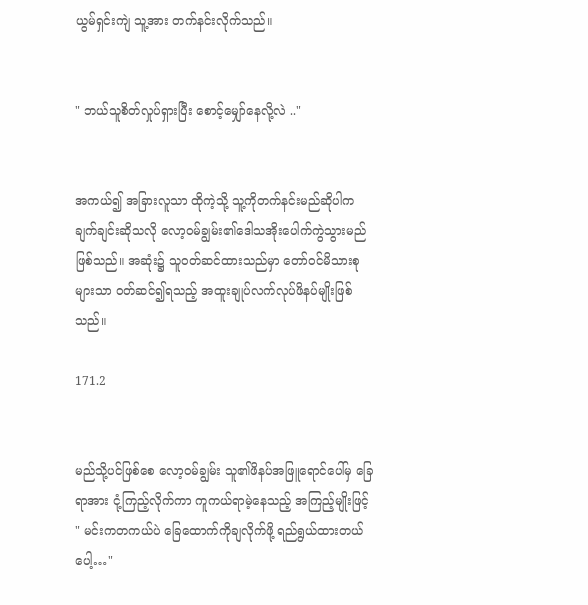ယွမ်ရှင်းကျဲ သူ့အား တက်နင်းလိုက်သည်။


" ဘယ်သူစိတ်လှုပ်ရှားပြီး စောင့်မျှော်နေလို့လဲ .."


အကယ်၍ အခြားလူသာ ထိုကဲ့သို့ သူ့ကိုတက်နင်းမည်ဆိုပါက ချက်ချင်းဆိုသလို လော့ဝမ်ချွမ်း၏ဒေါသအိုးပေါက်ကွဲသွားမည်ဖြစ်သည်။ အဆုံး၌ သူဝတ်ဆင်ထားသည်မှာ တော်ဝင်မိသားစုများသာ ဝတ်ဆင်၍ရသည့် အထူးချုပ်လက်လုပ်ဖိနပ်မျိုးဖြစ်သည်။

171.2


မည်သို့ပင်ဖြစ်စေ လော့ဝမ်ချွမ်း သူ၏ဖိနပ်အဖြူရောင်ပေါ်မှ ခြေရာအား ငုံ့ကြည့်လိုက်ကာ ကူကယ်ရာမဲ့နေသည့် အကြည့်မျိုးဖြင့် " မင်းကတကယ်ပဲ ခြေထောက်ကိုချလိုက်ဖို့ ရည်ရွယ်ထားတယ်ပေါ့…"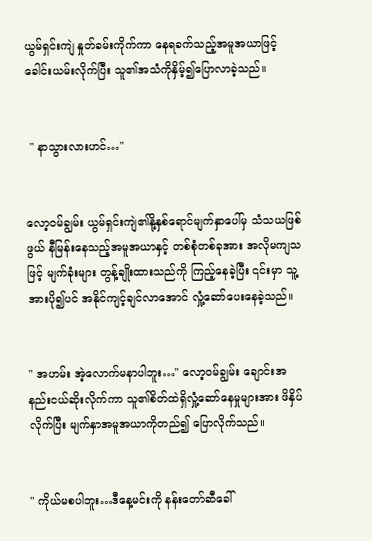ယွမ်ရှင်းကျဲ နှုတ်ခမ်းကိုက်ကာ နေရခက်သည့်အမူအယာဖြင့် ခေါင်းယမ်းလိုက်ပြီး သူ၏အသံကိုနှိမ့်၍ပြောလာခဲ့သည်။


 " နာသွားလားဟင်…"


လော့ဝမ်ချွမ်း ယွမ်ရှင်းကျဲ၏နို့နှစ်ရောင်မျက်နှာပေါ်မှ သံသယဖြစ်ဖွယ် နီမြန်းနေသည့်အမူအယာနှင့် တစ်စုံတစ်ခုအား အလိုမကျသဖြင့် မျက်ခုံးများ တွန့်ချိုးထားသည်ကို ကြည့်နေခဲ့ပြီး ၎င်းမှာ သူ့အားပို၍ပင် အနိုင်ကျင့်ချင်လာအောင် လှုံ့ဆော်ပေးနေခဲ့သည်။


" အဟမ်း အဲ့လောက်မနာပါဘူး…" လော့ဝမ်ချွမ်း ‌ချောင်းအနည်းငယ်ဆိုးလိုက်ကာ သူ၏စိတ်ထဲရှိလှုံ့ဆော်နေမှုများအား ဖိနှိပ်လိုက်ပြီး မျက်နှာအမူအယာကိုတည်၍ ပြောလိုက်သည်။


" ကိုယ်မစပါဘူး…ဒီနေ့မင်းကို နန်းတော်ဆီခေါ်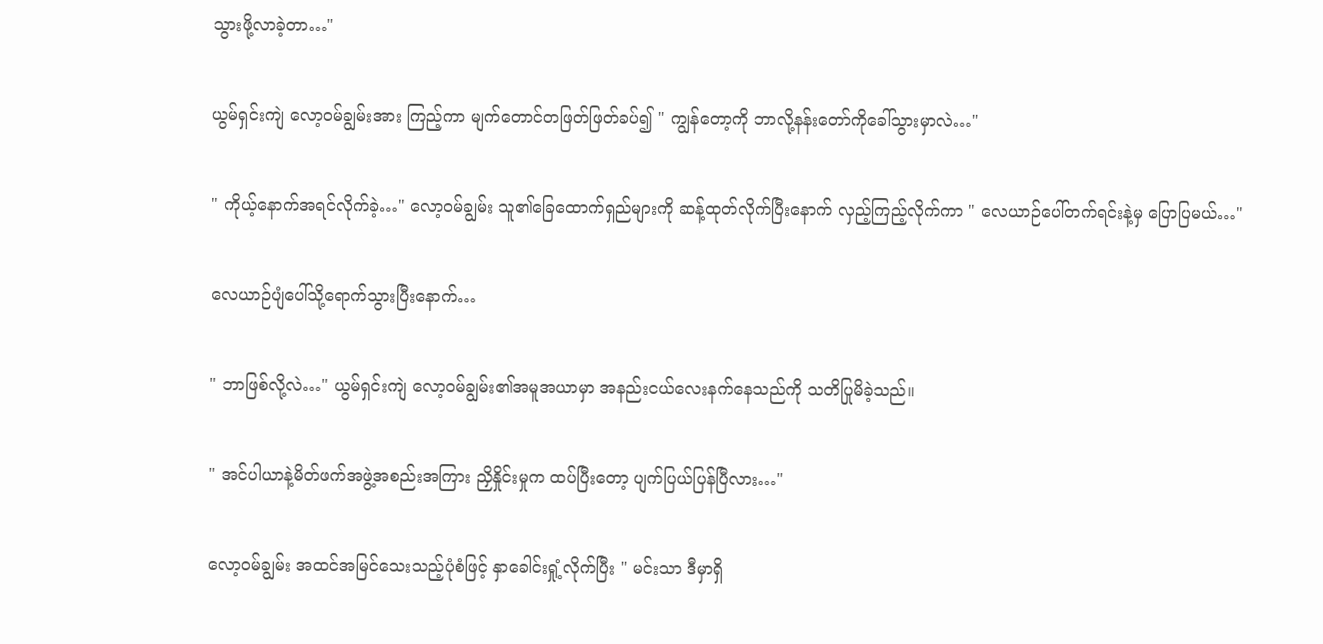သွားဖို့လာခဲ့တာ…"


ယွမ်ရှင်းကျဲ လော့ဝမ်ချွမ်းအား ကြည့်ကာ မျက်တောင်တဖြတ်ဖြတ်ခပ်၍ " ကျွန်တော့ကို ဘာလို့နန်းတော်ကိုခေါ်သွားမှာလဲ…"


" ကိုယ့်နောက်အရင်လိုက်ခဲ့…" လော့ဝမ်ချွမ်း သူ၏ခြေထောက်ရှည်များကို ဆန့်ထုတ်လိုက်ပြီးနောက် လှည့်ကြည့်လိုက်ကာ " လေယာဉ်ပေါ်တက်ရင်းနဲ့မှ ပြောပြမယ်…"


လေယာဉ်ပျံပေါ်သို့ရောက်သွားပြီးနောက်…


" ဘာဖြစ်လို့လဲ…" ယွမ်ရှင်းကျဲ လော့ဝမ်ချွမ်း၏အမူအယာမှာ အနည်းငယ်လေးနက်နေသည်ကို သတိပြုမိခဲ့သည်။


" အင်ပါယာနဲ့မိတ်ဖက်အဖွဲ့အစည်းအကြား ညှိနှိုင်းမှုက ထပ်ပြီးတော့ ပျက်ပြယ်ပြန်ပြီလား…"


လော့ဝမ်ချွမ်း အထင်အမြင်သေးသည့်ပုံစံဖြင့် နှာခေါင်းရှုံ့လိုက်ပြီး " မင်းသာ ဒီမှာရှိ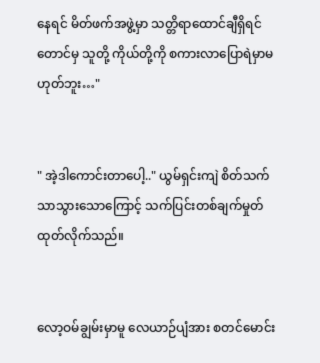နေရင် မိတ်ဖက်အဖွဲ့မှာ သတ္တိရာထောင်ချီရှိရင်တောင်မှ သူတို့ ကိုယ်တို့ကို စကားလာပြောရဲမှာမဟုတ်ဘူး…"


" အဲ့ဒါကောင်းတာပေါ့.." ယွမ်ရှင်းကျဲ စိတ်သက်သာသွားသောကြောင့် သက်ပြင်းတစ်ချက်မှုတ်ထုတ်လိုက်သည်။


လော့ဝမ်ချွမ်းမှာမူ လေယာဉ်ပျံအား စတင်မောင်း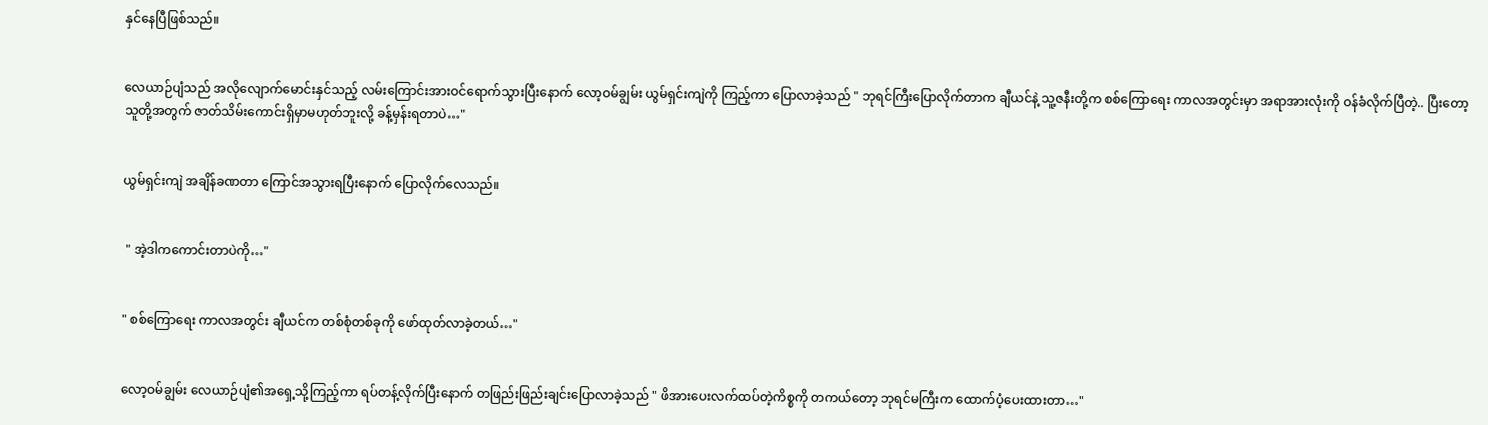နှင်နေပြီဖြစ်သည်။


လေယာဉ်ပျံသည် အလိုလျောက်မောင်းနှင်သည့် လမ်းကြောင်းအားဝင်ရောက်သွားပြီးနောက် လော့ဝမ်ချွမ်း ယွမ်ရှင်းကျဲကို ကြည့်ကာ ပြောလာခဲ့သည် " ဘုရင်ကြီးပြောလိုက်တာက ချီယင်နဲ့ သူ့ဇနီးတို့က စစ်ကြောရေး ကာလအတွင်းမှာ အရာအားလုံးကို ဝန်ခံလိုက်ပြီတဲ့.. ပြီးတော့ သူတို့အတွက် ဇာတ်သိမ်းကောင်းရှိမှာမဟုတ်ဘူးလို့ ခန့်မှန်းရတာပဲ…"


ယွမ်ရှင်းကျဲ အချိန်ခဏတာ ကြောင်အသွားရပြီးနောက် ပြောလိုက်လေသည်။


 " အဲ့ဒါကကောင်းတာပဲကို…"


" စစ်ကြောရေး ကာလအတွင်း ချီယင်က တစ်စုံတစ်ခုကို ဖော်ထုတ်လာခဲ့တယ်…"


လော့ဝမ်ချွမ်း လေယာဉ်ပျံ၏အရှေ့သို့ကြည့်ကာ ရပ်တန့်လိုက်ပြီးနောက် တဖြည်းဖြည်းချင်းပြောလာခဲ့သည် " ဖိအားပေးလက်ထပ်တဲ့ကိစ္စကို တကယ်တော့ ဘုရင်မကြီးက ထောက်ပံ့ပေးထားတာ…"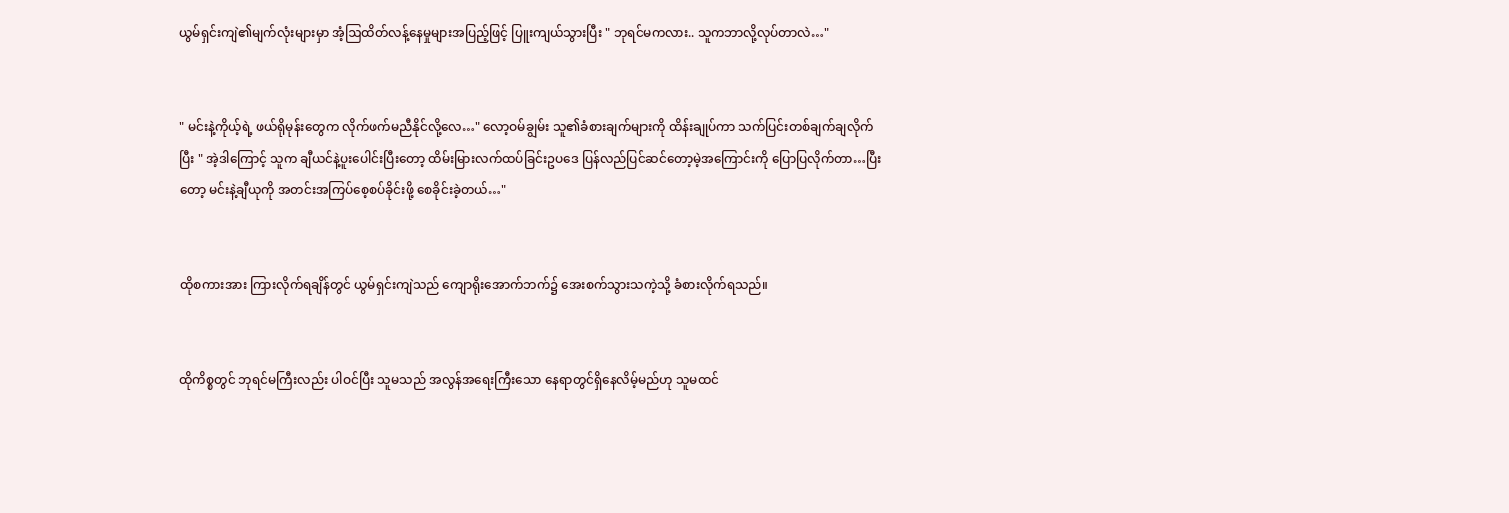ယွမ်ရှင်းကျဲ၏မျက်လုံးများမှာ အံ့ဩထိတ်လန့်နေမှုများအပြည့်ဖြင့် ပြူးကျယ်သွားပြီး " ဘုရင်မကလား.. သူကဘာလို့လုပ်တာလဲ…"


" မင်းနဲ့ကိုယ့်ရဲ့ ဖယ်ရိုမုန်းတွေက လိုက်ဖက်မညီနိုင်လို့လေ…" လော့ဝမ်ချွမ်း သူ၏ခံစားချက်များကို ထိန်းချုပ်ကာ သက်ပြင်းတစ်ချက်ချလိုက်ပြီး " အဲ့ဒါကြောင့် သူက ချီယင်နဲ့ပူးပေါင်းပြီးတော့ ထိမ်းမြားလက်ထပ်ခြင်းဥပဒေ ပြန်လည်ပြင်‌ဆင်တော့မဲ့အကြောင်းကို ပြောပြလိုက်တာ…ပြီးတော့ မင်းနဲ့ချီယုကို အတင်းအကြပ်စေ့စပ်ခိုင်းဖို့ စေခိုင်းခဲ့တယ်…"


ထိုစကားအား ကြားလိုက်ရချိန်တွင် ယွမ်ရှင်းကျဲသည် ကျောရိုးအောက်ဘက်၌ အေးစက်သွားသကဲ့သို့ ခံစားလိုက်ရသည်။


ထိုကိစ္စတွင် ဘုရင်မကြီးလည်း ပါဝင်ပြီး သူမသည် အလွန်အရေးကြီးသော နေရာတွင်ရှိနေလိမ့်မည်ဟု သူမထင်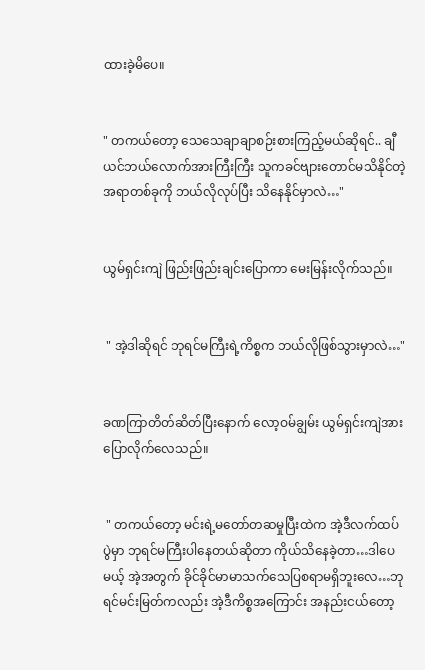ထားခဲ့မိပေ။


" တကယ်တော့ သေသေချာချာစဉ်းစားကြည့်မယ်ဆိုရင်.. ချီယင်ဘယ်လောက်အားကြီးကြီး သူကခင်ဗျားတောင်မသိနိုင်တဲ့အရာတစ်ခုကို ဘယ်လိုလုပ်ပြီး သိနေနိုင်မှာလဲ…"


ယွမ်ရှင်းကျဲ ဖြည်းဖြည်းချင်းပြောကာ မေးမြန်းလိုက်သည်။


 " အဲ့ဒါဆိုရင် ဘုရင်မကြီးရဲ့ကိစ္စက ဘယ်လိုဖြစ်သွားမှာလဲ…"


ခဏကြာတိတ်ဆိတ်ပြီးနောက် လော့ဝမ်ချွမ်း ယွမ်ရှင်းကျဲအား ပြောလိုက်လေသည်။


 " တကယ်တော့ မင်းရဲ့မတော်တဆမှုပြီးထဲက အဲ့ဒီလက်ထပ်ပွဲမှာ ဘုရင်မကြီးပါနေတယ်ဆိုတာ ကိုယ်သိနေခဲ့တာ…ဒါပေမယ့် အဲ့အတွက် ခိုင်ခိုင်မာမာသက်သေပြစရာမရှိဘူးလေ…ဘုရင်မင်းမြတ်ကလည်း အဲ့ဒီကိစ္စအကြောင်း အနည်းငယ်တော့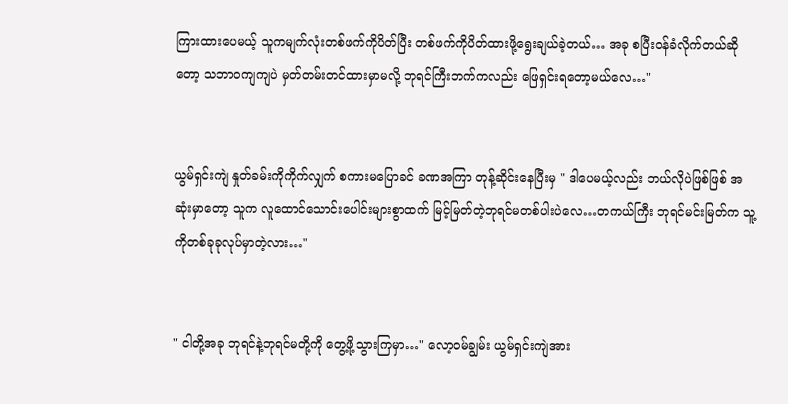ကြားထားပေမယ့် သူကမျက်လုံးတစ်ဖက်ကိုပိတ်ပြီး တစ်ဖက်ကိုပိတ်ထားဖို့ရွေးချယ်ခဲ့တယ်… အခု စပြီးဝန်ခံလိုက်တယ်ဆိုတော့ သဘာဝကျကျပဲ မှတ်တမ်းတင်ထားမှာမလို့ ဘုရင်ကြီးဘက်ကလည်း ဖြေရှင်းရတော့မယ်လေ…"


ယွမ်ရှင်းကျဲ နှုတ်ခမ်းကိုကိုက်လျှက် စကားမပြောခင် ခဏအကြာ တုန့်ဆိုင်းနေပြီးမှ " ဒါပေမယ့်လည်း ဘယ်လိုပဲဖြစ်ဖြစ် အဆုံးမှာတော့ သူက လူထောင်သောင်းပေါင်းများစွာထက် မြင့်မြတ်တဲ့ဘုရင်မတစ်ပါးပဲလေ…တကယ်ကြီး ဘုရင်မင်းမြတ်က သူ့ကိုတစ်ခုခုလုပ်မှာတဲ့လား…"


" ငါတို့အခု ဘုရင်နဲ့ဘုရင်မတို့ကို တွေ့ဖို့သွားကြမှာ…" လော့ဝမ်ချွမ်း ယွမ်ရှင်းကျဲအား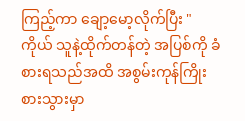ကြည့်ကာ ချော့မော့လိုက်ပြီး " ကိုယ် သူနဲ့ထိုက်တန်တဲ့ အပြစ်ကို ခံစားရသည်အထိ အစွမ်းကုန်ကြိုးစားသွားမှာ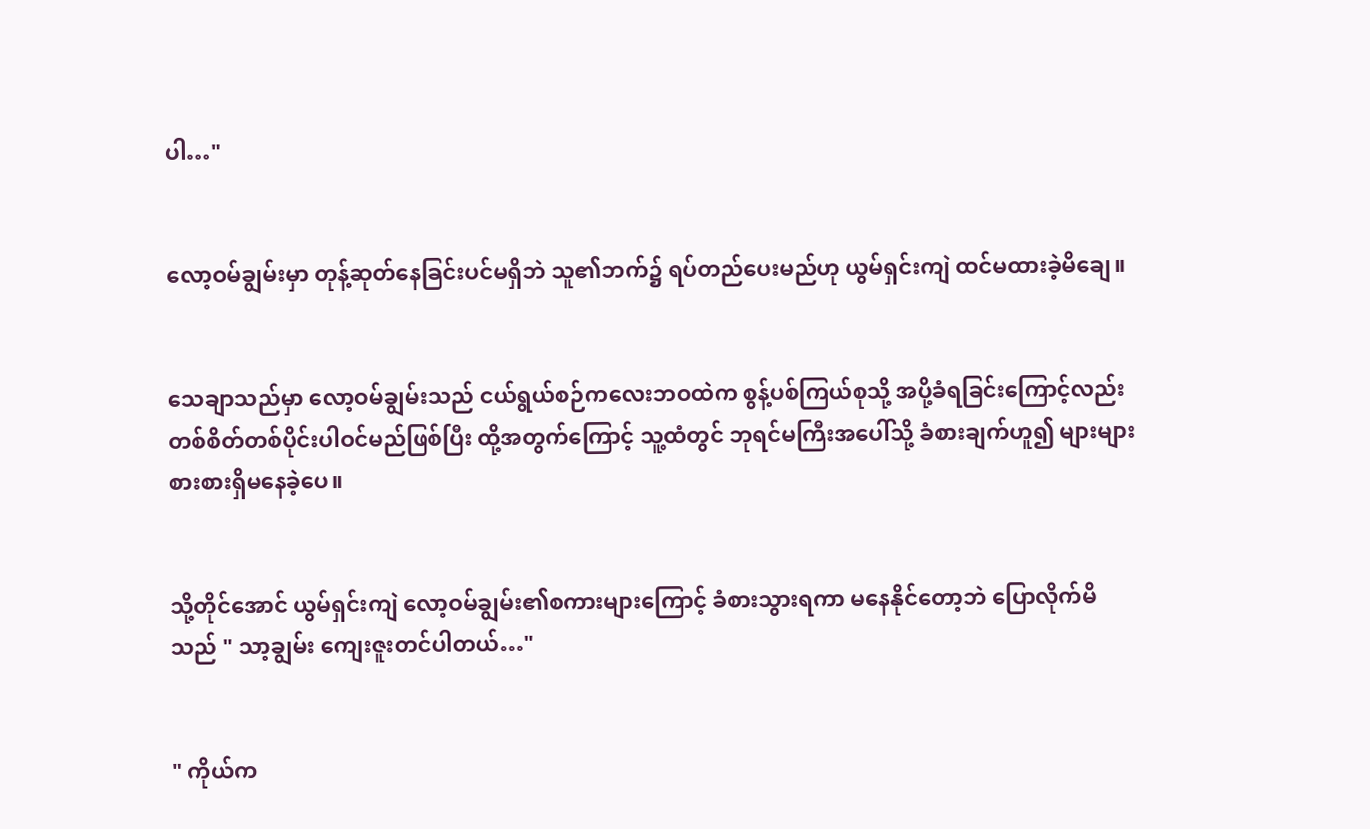ပါ…"


လော့ဝမ်ချွမ်းမှာ တုန့်ဆုတ်နေခြင်းပင်မရှိဘဲ သူ၏ဘက်၌ ရပ်တည်ပေးမည်ဟု ယွမ်ရှင်းကျဲ ထင်မထားခဲ့မိချေ။


သေချာသည်မှာ လော့ဝမ်ချွမ်းသည် ငယ်ရွယ်စဉ်ကလေးဘဝထဲက စွန့်ပစ်ကြယ်စုသို့ အပို့ခံရခြင်းကြောင့်လည်း တစ်စိတ်တစ်ပိုင်းပါဝင်မည်ဖြစ်ပြီး ထို့အတွက်ကြောင့် သူ့ထံတွင် ဘုရင်မကြီးအပေါ်သို့ ခံစားချက်ဟူ၍ များများစားစားရှိမနေခဲ့ပေ။


သို့တိုင်အောင် ယွမ်ရှင်းကျဲ လော့ဝမ်ချွမ်း၏စကားများကြောင့် ခံစားသွားရကာ မနေနိုင်တော့ဘဲ ပြောလိုက်မိသည် " သာ့ချွမ်း ကျေးဇူးတင်ပါတယ်…"


" ကိုယ်က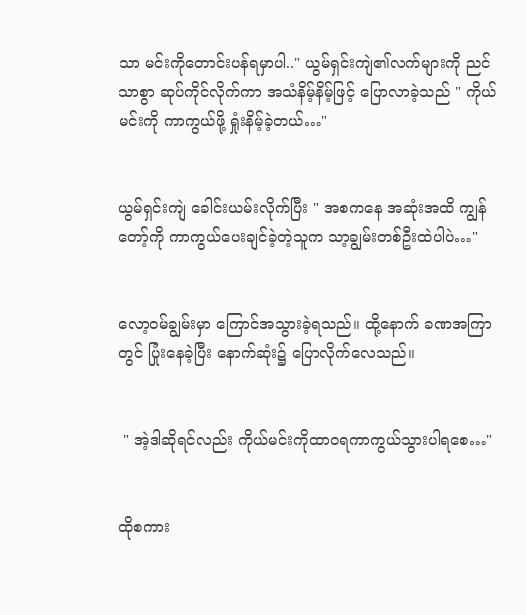သာ မင်းကိုတောင်းပန်ရမှာပါ.." ယွမ်ရှင်းကျဲ၏လက်များကို ညင်သာစွာ ဆုပ်ကိုင်လိုက်ကာ အသံနိမ့်နိမ့်ဖြင့် ပြောလာခဲ့သည် " ကိုယ်မင်းကို ကာကွယ်ဖို့ ရှုံးနိမ့်ခဲ့တယ်…"


ယွမ်ရှင်းကျဲ ခေါင်းယမ်းလိုက်ပြီး " အစကနေ အဆုံးအထိ ကျွန်တော့်ကို ကာကွယ်ပေးချင်ခဲ့တဲ့သူက သာ့ချွမ်းတစ်ဦးထဲပါပဲ…"


လော့ဝမ်ချွမ်းမှာ ကြောင်အသွားခဲ့ရသည်။ ထို့နောက် ခဏအကြာတွင် ပြုံးနေခဲ့ပြီး နောက်ဆုံး၌ ပြောလိုက်လေသည်။


 " အဲ့ဒါဆိုရင်လည်း ကိုယ်မင်းကိုထာဝရကာကွယ်သွားပါရစေ…"


ထိုစကား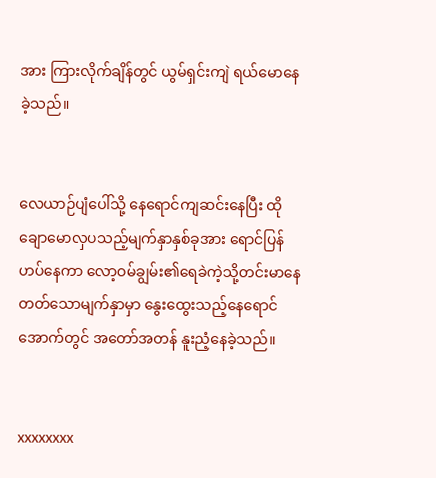အား ကြားလိုက်ချိန်တွင် ယွမ်ရှင်းကျဲ ရယ်မောနေခဲ့သည်။


လေယာဉ်ပျံပေါ်သို့ နေရောင်ကျဆင်းနေပြီး ထိုချောမောလှပသည့်မျက်နှာနှစ်ခုအား ရောင်ပြန်ဟပ်နေကာ လော့ဝမ်ချွမ်း၏ရေခဲကဲ့သို့တင်းမာနေတတ်သောမျက်နှာမှာ နွေးထွေးသည့်နေရောင်အောက်တွင် အတော်အတန် နူးညံ့နေခဲ့သည်။


xxxxxxxx